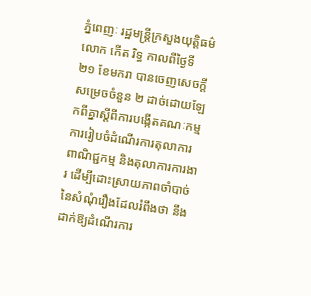ភ្នំពេញៈ រដ្ឋមន្ត្រីក្រសួងយុត្តិធម៌លោក កើត រិទ្ធ កាលពីថ្ងៃទី ២១ ខែមករា បានចេញសេចក្ដីសម្រេចចំនួន ២ ដាច់ដោយឡែកពីគ្នាស្ដីពីការបង្កើតគណៈកម្មការរៀបចំដំណើរការតុលាការពាណិជ្ជកម្ម និងតុលាការការងារ ដើម្បីដោះស្រាយភាពចាំបាច់នៃសំណុំរឿងដែលរំពឹងថា នឹងដាក់ឱ្យដំណើរការ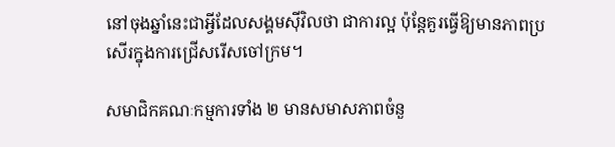នៅចុងឆ្នាំនេះជាអ្វីដែលសង្គមស៊ីវិលថា ជាការល្អ ប៉ុន្តែគួរធ្វើឱ្យមានភាពប្រសើរក្នុងការជ្រើសរើសចៅក្រម។

សមាជិកគណៈកម្មការទាំង ២ មានសមាសភាពចំនួ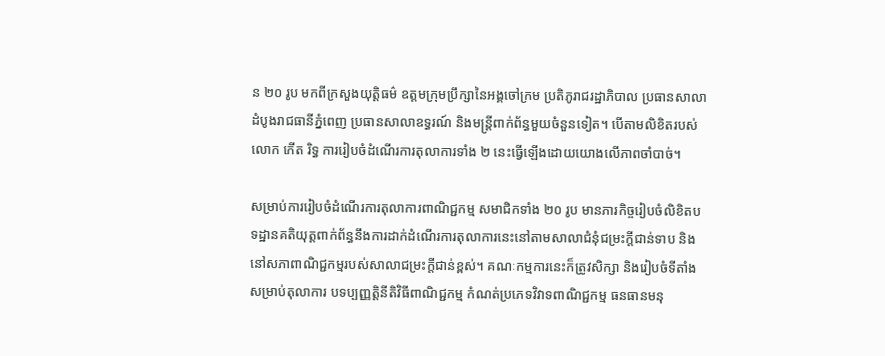ន ២០ រូប មកពីក្រសួងយុត្តិធម៌ ឧត្តមក្រុមប្រឹក្សានៃអង្គចៅក្រម ប្រតិភូរាជរដ្ឋាភិបាល ប្រធានសាលាដំបូងរាជធានីភ្នំពេញ ប្រធានសាលាឧទ្ធរណ៍ និងមន្ត្រីពាក់ព័ន្ធមួយចំនួនទៀត។ បើតាមលិខិតរបស់លោក កើត រិទ្ធ ការរៀបចំដំណើរការតុលាការទាំង ២ នេះធ្វើឡើងដោយយោងលើភាពចាំបាច់។

សម្រាប់ការរៀបចំដំណើរការតុលាការពាណិជ្ជកម្ម សមាជិកទាំង ២០ រូប មានភារកិច្ចរៀបចំលិខិតបទដ្ឋានគតិយុត្តពាក់ព័ន្ធនឹងការដាក់ដំណើរការតុលាការនេះនៅតាមសាលាជំនុំជម្រះក្ដីជាន់ទាប និងនៅសភាពាណិជ្ជកម្មរបស់សាលាជម្រះក្ដីជាន់ខ្ពស់។ គណៈកម្មការនេះក៏ត្រូវសិក្សា និងរៀបចំទីតាំងសម្រាប់តុលាការ បទប្បញ្ញត្តិនីតិវិធីពាណិជ្ជកម្ម កំណត់ប្រភេទវិវាទពាណិជ្ជកម្ម ធនធានមនុ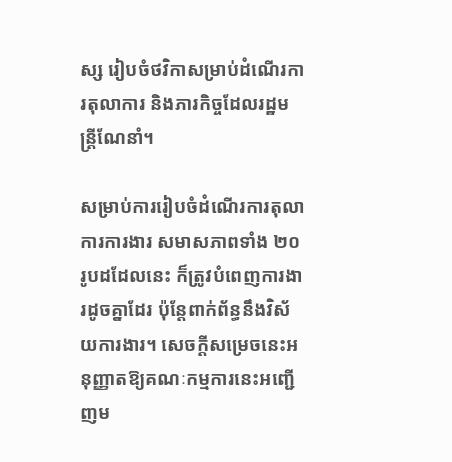ស្ស រៀបចំថវិកាសម្រាប់ដំណើរការតុលាការ និងភារកិច្ចដែលរដ្ឋមន្ត្រីណែនាំ។

សម្រាប់ការរៀបចំដំណើរការតុលាការការងារ សមាសភាពទាំង ២០ រូបដដែលនេះ ក៏ត្រូវបំពេញការងារដូចគ្នាដែរ ប៉ុន្តែពាក់ព័ន្ធនឹងវិស័យការងារ។ សេចក្ដីសម្រេចនេះអនុញ្ញាតឱ្យគណៈកម្មការនេះអញ្ជើញម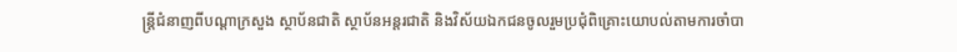ន្ត្រីជំនាញពីបណ្ដាក្រសួង ស្ថាប័នជាតិ ស្ថាប័នអន្តរជាតិ និងវិស័យឯកជនចូលរួមប្រជុំពិគ្រោះយោបល់តាមការចាំបា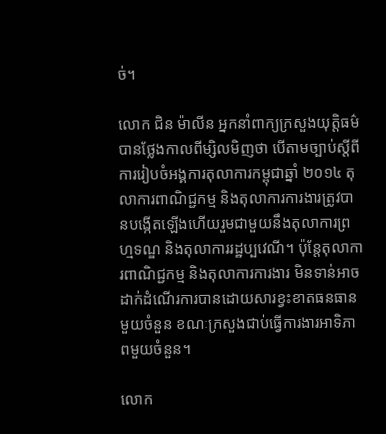ច់។

លោក ជិន ម៉ាលីន អ្នកនាំពាក្យក្រសួងយុត្តិធម៌បានថ្លែងកាលពីម្សិលមិញថា បើតាមច្បាប់ស្ដីពីការរៀបចំអង្គការតុលាការកម្ពុជាឆ្នាំ ២០១៤ តុលាការពាណិជ្ជកម្ម និងតុលាការការងារត្រូវបានបង្កើតឡើងហើយរួមជាមួយនឹងតុលាការព្រហ្មទណ្ឌ និងតុលាការរដ្ឋប្បវេណី។ ប៉ុន្តែតុលាការពាណិជ្ជកម្ម និងតុលាការការងារ មិនទាន់អាចដាក់ដំណើរការបានដោយសារខ្វះខាតធនធានមួយចំនួន ខណៈក្រសួងជាប់ធ្វើការងារអាទិភាពមួយចំនួន។

លោក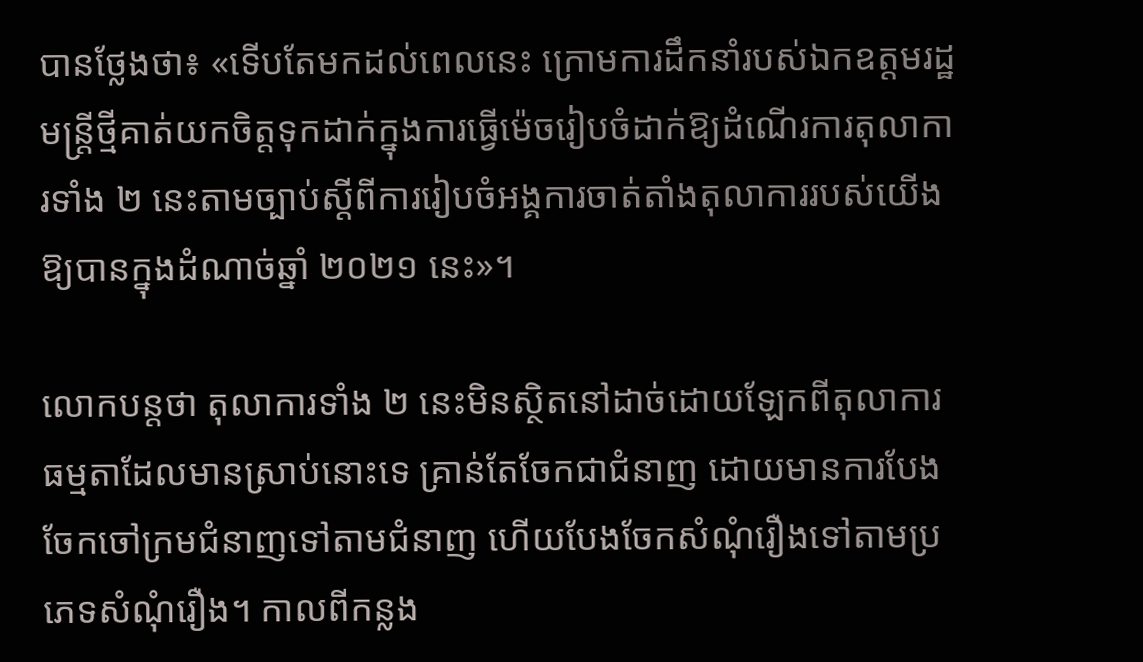បានថ្លែងថា៖ «ទើបតែមកដល់ពេលនេះ ក្រោមការដឹកនាំរបស់ឯកឧត្តមរដ្ឋមន្ត្រីថ្មីគាត់យកចិត្តទុកដាក់ក្នុងការធ្វើម៉េចរៀបចំដាក់ឱ្យដំណើរការតុលាការទាំង ២ នេះតាមច្បាប់ស្ដីពីការរៀបចំអង្គការចាត់តាំងតុលាការរបស់យើងឱ្យបានក្នុងដំណាច់ឆ្នាំ ២០២១ នេះ»។

លោកបន្តថា តុលាការទាំង ២ នេះមិនស្ថិតនៅដាច់ដោយឡែកពីតុលាការធម្មតាដែលមានស្រាប់នោះទេ គ្រាន់តែចែកជាជំនាញ ដោយមានការបែងចែកចៅក្រមជំនាញទៅតាមជំនាញ ហើយបែងចែកសំណុំរឿងទៅតាមប្រភេទសំណុំរឿង។ កាលពីកន្លង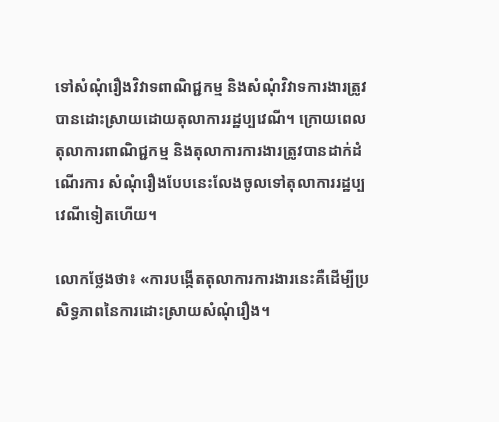ទៅសំណុំរឿងវិវាទពាណិជ្ជកម្ម និងសំណុំវិវាទការងារត្រូវបានដោះស្រាយដោយតុលាការរដ្ឋប្បវេណី។ ក្រោយពេលតុលាការពាណិជ្ជកម្ម និងតុលាការការងារត្រូវបានដាក់ដំណើរការ សំណុំរឿងបែបនេះលែងចូលទៅតុលាការរដ្ឋប្បវេណីទៀតហើយ។

លោកថ្លែងថា៖ «ការបង្កើតតុលាការការងារនេះគឺដើម្បីប្រសិទ្ធភាពនៃការដោះស្រាយសំណុំរឿង។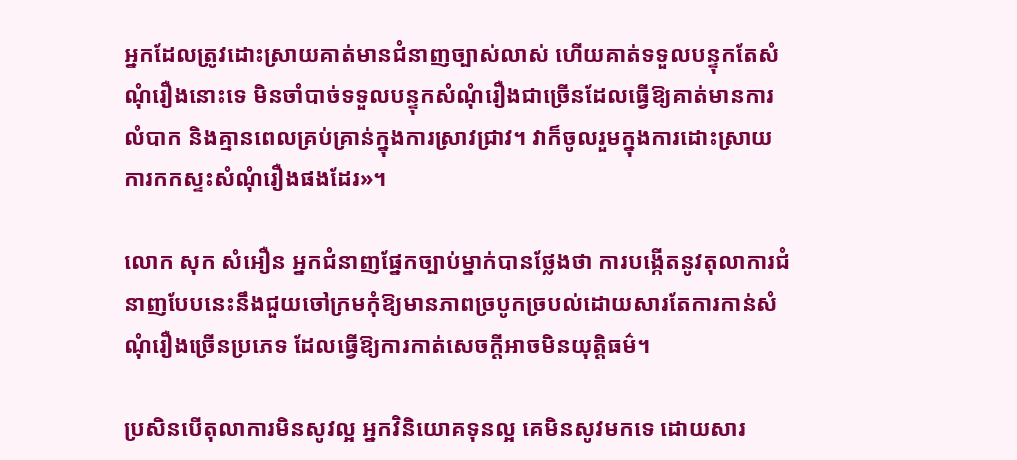អ្នកដែលត្រូវដោះស្រាយគាត់មានជំនាញច្បាស់លាស់ ហើយគាត់ទទួលបន្ទុកតែសំណុំរឿងនោះទេ មិនចាំបាច់ទទួលបន្ទុកសំណុំរឿងជាច្រើនដែលធ្វើឱ្យគាត់មានការលំបាក និងគ្មានពេលគ្រប់គ្រាន់ក្នុងការស្រាវជ្រាវ។ វាក៏ចូលរួមក្នុងការដោះស្រាយការកកស្ទះសំណុំរឿងផងដែរ»។

លោក សុក សំអឿន អ្នកជំនាញផ្នែកច្បាប់ម្នាក់បានថ្លែងថា ការបង្កើតនូវតុលាការជំនាញបែបនេះនឹងជួយចៅក្រមកុំឱ្យមានភាពច្របូកច្របល់ដោយសារតែការកាន់សំណុំរឿងច្រើនប្រភេទ ដែលធ្វើឱ្យការកាត់សេចក្ដីអាចមិនយុត្តិធម៌។

ប្រសិនបើតុលាការមិនសូវល្អ អ្នកវិនិយោគទុនល្អ គេមិនសូវមកទេ ដោយសារ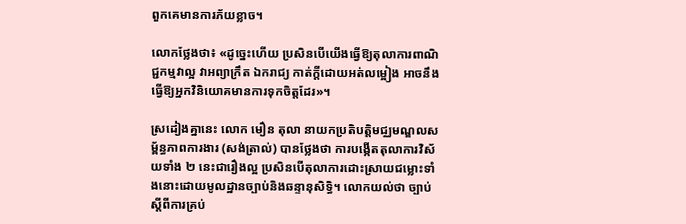ពួកគេមានការភ័យខ្លាច។

លោកថ្លែងថា៖ «ដូច្នេះហើយ ប្រសិនបើយើងធ្វើឱ្យតុលាការពាណិជ្ជកម្មវាល្អ វាអព្យាក្រឹត ឯករាជ្យ កាត់ក្ដីដោយអត់លម្អៀង អាចនឹងធ្វើឱ្យអ្នកវិនិយោគមានការទុកចិត្តដែរ»។

ស្រដៀងគ្នានេះ លោក មឿន តុលា នាយកប្រតិបត្តិមជ្ឈមណ្ឌលសម្ព័ន្ធភាពការងារ (សង់ត្រាល់) បានថ្លែងថា ការបង្កើតតុលាការវិស័យទាំង ២ នេះជារឿងល្អ ប្រសិនបើតុលាការដោះស្រាយជម្លោះទាំងនោះដោយមូលដ្ឋានច្បាប់និងឆន្ទានុសិទ្ធិ។ លោកយល់ថា ច្បាប់ស្ដីពីការគ្រប់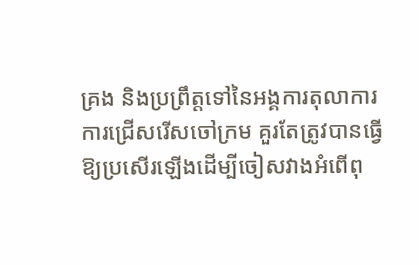គ្រង និងប្រព្រឹត្តទៅនៃអង្គការតុលាការ ការជ្រើសរើសចៅក្រម គួរតែត្រូវបានធ្វើឱ្យប្រសើរឡើងដើម្បីចៀសវាងអំពើពុ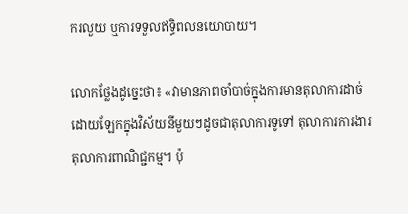ករលួយ ឬការទទួលឥទ្ធិពលនយោបាយ។

លោកថ្លែងដូច្នេះថា៖ «វាមានភាពចាំបាច់ក្នុងការមានតុលាការដាច់ដោយឡែកក្នុងវិស័យនីមួយៗដូចជាតុលាការទូទៅ តុលាការការងារ តុលាការពាណិជ្ជកម្ម។ ប៉ុ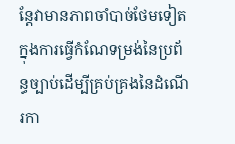ន្តែវាមានភាពចាំបាច់ថែមទៀតក្នុងការធ្វើកំណែទម្រង់នៃប្រព័ន្ធច្បាប់ដើម្បីគ្រប់គ្រងនៃដំណើរកា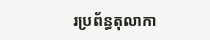រប្រព័ន្ធតុលាកា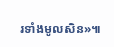រទាំងមូលសិន»៕